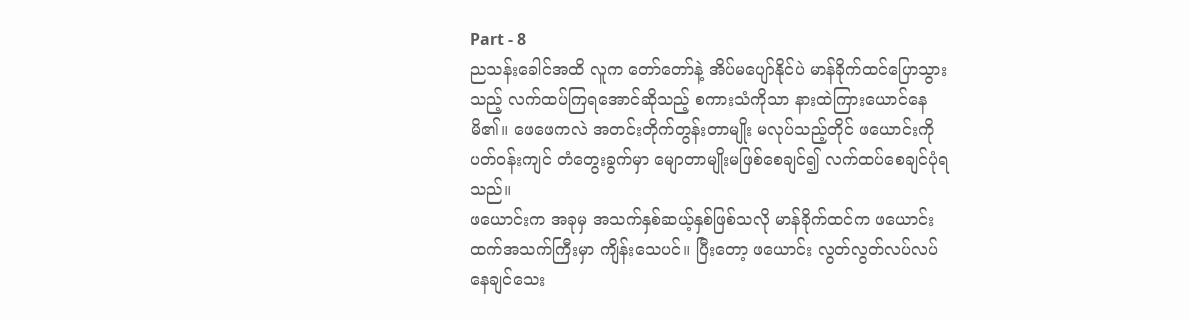Part - 8
ညသန်းခေါင်အထိ လူက တော်တော်နဲ့ အိပ်မပျော်နိုင်ပဲ မာန်ခိုက်ထင်ပြောသွားသည့် လက်ထပ်ကြရအောင်ဆိုသည့် စကားသံကိုသာ နားထဲကြားယောင်နေမိ၏။ ဖေဖေကလဲ အတင်းတိုက်တွန်းတာမျိုး မလုပ်သည့်တိုင် ဖယောင်းကို ပတ်ဝန်းကျင် တံတွေးခွက်မှာ မျောတာမျိုးမဖြစ်စေချင်၍ လက်ထပ်စေချင်ပုံရသည်။
ဖယောင်းက အခုမှ အသက်နှစ်ဆယ့်နှစ်ဖြစ်သလို မာန်ခိုက်ထင်က ဖယောင်းထက်အသက်ကြီးမှာ ကျိန်းသေပင်။ ပြီးတော့ ဖယောင်း လွတ်လွတ်လပ်လပ် နေချင်သေး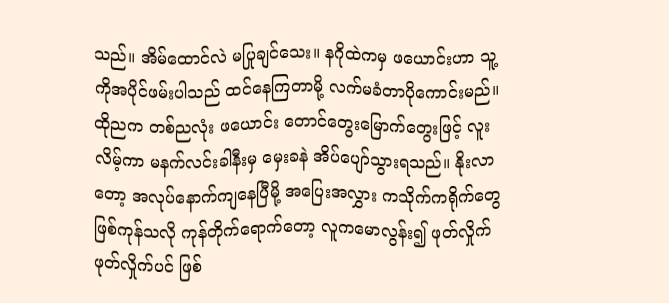သည်။ အိမ်ထောင်လဲ မပြုချင်သေး။ နဂိုထဲကမှ ဖယောင်းဟာ သူ့ကိုအပိုင်ဖမ်းပါသည် ထင်နေကြတာမို့ လက်မခံတာပိုကောင်းမည်။
ထိုညက တစ်ညလုံး ဖယောင်း တောင်တွေးမြောက်တွေးဖြင့် လူးလိမ့်ကာ မနက်လင်းခါနီးမှ မှေးခနဲ အိပ်ပျော်သွားရသည်။ နိုးလာတော့ အလုပ်နောက်ကျနေပြီမို့ အပြေးအလွှား ကသိုက်ကရိုက်တွေ ဖြစ်ကုန်သလို ကုန်တိုက်ရောက်တော့ လူကမောလွန်း၍ ဖုတ်လှိုက်ဖုတ်လှိုက်ပင် ဖြစ်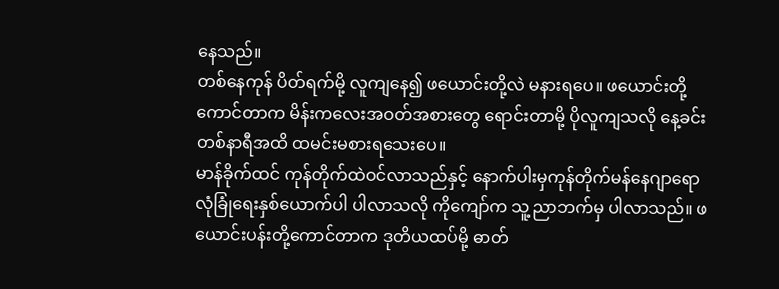နေသည်။
တစ်နေကုန် ပိတ်ရက်မို့ လူကျနေ၍ ဖယောင်းတို့လဲ မနားရပေ။ ဖယောင်းတို့ကောင်တာက မိန်းကလေးအဝတ်အစားတွေ ရောင်းတာမို့ ပိုလူကျသလို နေ့ခင်းတစ်နာရီအထိ ထမင်းမစားရသေးပေ။
မာန်ခိုက်ထင် ကုန်တိုက်ထဲဝင်လာသည်နှင့် နောက်ပါးမှကုန်တိုက်မန်နေဂျာရော လုံခြုံရေးနှစ်ယောက်ပါ ပါလာသလို ကိုကျော်က သူ့ညာဘက်မှ ပါလာသည်။ ဖယောင်းပန်းတို့ကောင်တာက ဒုတိယထပ်မို့ ဓာတ်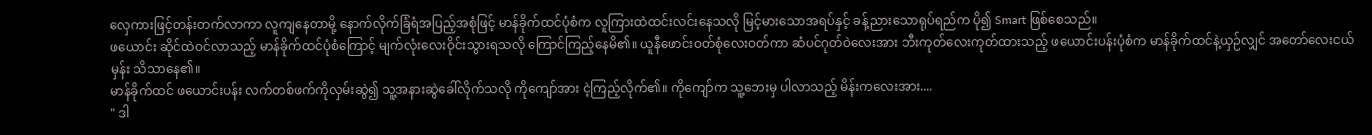လှေကားဖြင့်တန်းတက်လာကာ လူကျနေတာမို့ နောက်လိုက်ခြံရံအပြည့်အစုံဖြင့် မာန်ခိုက်ထင်ပုံစံက လူကြားထဲထင်းလင်းနေသလို မြင့်မားသောအရပ်နှင့် ခန့်ညားသောရုပ်ရည်က ပို၍ Smart ဖြစ်စေသည်။
ဖယောင်း ဆိုင်ထဲဝင်လာသည့် မာန်ခိုက်ထင်ပုံစံကြောင့် မျက်လုံးလေးဝိုင်းသွားရသလို ကြောင်ကြည့်နေမိ၏။ ယူနီဖောင်းဝတ်စုံလေးဝတ်ကာ ဆံပင်ဂုတ်ဝဲလေးအား ဘီးကုတ်လေးကုတ်ထားသည့် ဖယောင်းပန်းပုံစံက မာန်ခိုက်ထင်နဲ့ယှဉ်လျှင် အတော်လေးငယ်မှန်း သိသာနေ၏။
မာန်ခိုက်ထင် ဖယောင်းပန်း လက်တစ်ဖက်ကိုလှမ်းဆွဲ၍ သူ့အနားဆွဲခေါ်လိုက်သလို ကိုကျော်အား ငဲ့ကြည့်လိုက်၏။ ကိုကျော်က သူ့ဘေးမှ ပါလာသည့် မိန်းကလေးအား....
" ဒါ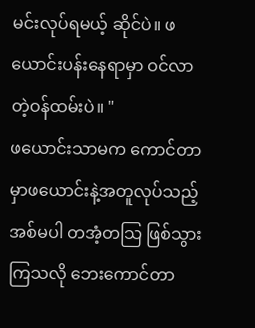မင်းလုပ်ရမယ့် ဆိုင်ပဲ။ ဖယောင်းပန်းနေရာမှာ ဝင်လာတဲ့ဝန်ထမ်းပဲ။ "
ဖယောင်းသာမက ကောင်တာမှာဖယောင်းနဲ့အတူလုပ်သည့်အစ်မပါ တအံ့တသြ ဖြစ်သွားကြသလို ဘေးကောင်တာ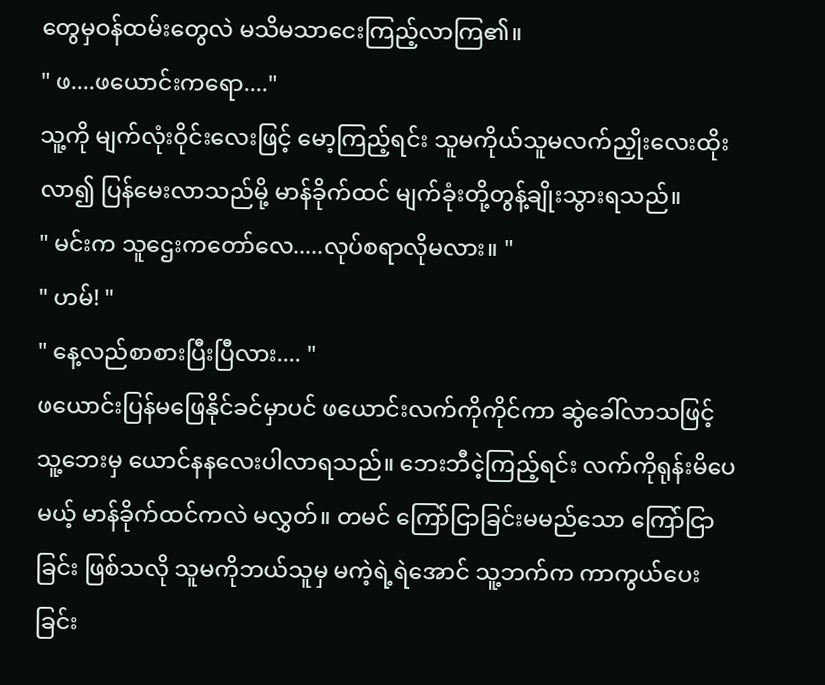တွေမှဝန်ထမ်းတွေလဲ မသိမသာငေးကြည့်လာကြ၏။
" ဖ....ဖယောင်းကရော...."
သူ့ကို မျက်လုံးဝိုင်းလေးဖြင့် မော့ကြည့်ရင်း သူမကိုယ်သူမလက်ညှိုးလေးထိုးလာ၍ ပြန်မေးလာသည်မို့ မာန်ခိုက်ထင် မျက်ခုံးတို့တွန့်ချိုးသွားရသည်။
" မင်းက သူဌေးကတော်လေ.....လုပ်စရာလိုမလား။ "
" ဟမ်! "
" နေ့လည်စာစားပြီးပြီလား.... "
ဖယောင်းပြန်မဖြေနိုင်ခင်မှာပင် ဖယောင်းလက်ကိုကိုင်ကာ ဆွဲခေါ်လာသဖြင့် သူ့ဘေးမှ ယောင်နနလေးပါလာရသည်။ ဘေးဘီငဲ့ကြည့်ရင်း လက်ကိုရုန်းမိပေမယ့် မာန်ခိုက်ထင်ကလဲ မလွှတ်။ တမင် ကြော်ငြာခြင်းမမည်သော ကြော်ငြာခြင်း ဖြစ်သလို သူမကိုဘယ်သူမှ မကဲ့ရဲ့ရဲအောင် သူ့ဘက်က ကာကွယ်ပေးခြင်း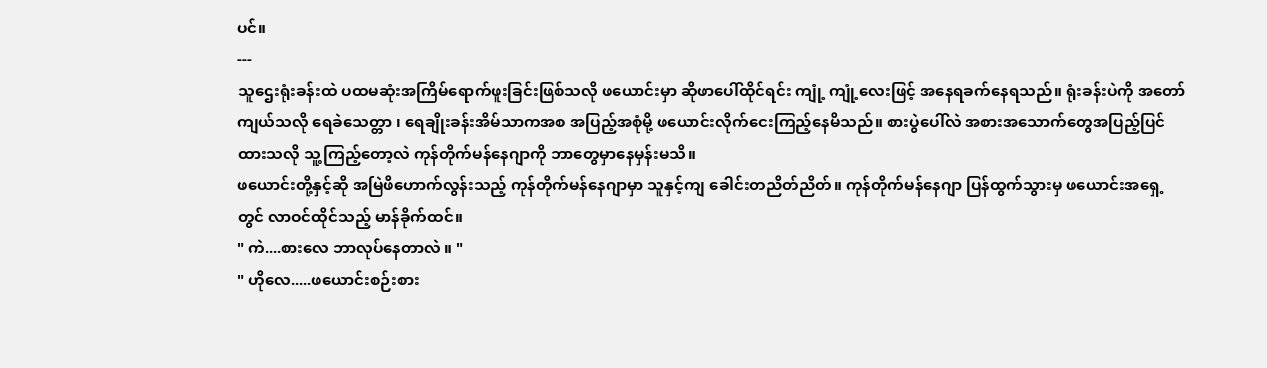ပင်။
---
သူဌေးရုံးခန်းထဲ ပထမဆုံးအကြိမ်ရောက်ဖူးခြင်းဖြစ်သလို ဖယောင်းမှာ ဆိုဖာပေါ်ထိုင်ရင်း ကျုံ့ ကျုံ့လေးဖြင့် အနေရခက်နေရသည်။ ရုံးခန်းပဲကို အတော်ကျယ်သလို ရေခဲသေတ္တာ ၊ ရေချိုးခန်းအိမ်သာကအစ အပြည့်အစုံမို့ ဖယောင်းလိုက်ငေးကြည့်နေမိသည်။ စားပွဲပေါ်လဲ အစားအသောက်တွေအပြည့်ပြင်ထားသလို သူ့ကြည့်တော့လဲ ကုန်တိုက်မန်နေဂျာကို ဘာတွေမှာနေမှန်းမသိ။
ဖယောင်းတို့နှင့်ဆို အမြဲဖိဟောက်လွန်းသည့် ကုန်တိုက်မန်နေဂျာမှာ သူနှင့်ကျ ခေါင်းတညိတ်ညိတ်။ ကုန်တိုက်မန်နေဂျာ ပြန်ထွက်သွားမှ ဖယောင်းအရှေ့တွင် လာဝင်ထိုင်သည့် မာန်ခိုက်ထင်။
" ကဲ....စားလေ ဘာလုပ်နေတာလဲ ။ "
" ဟိုလေ.....ဖယောင်းစဉ်းစား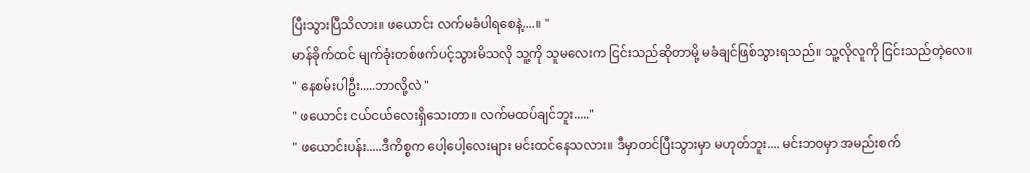ပြီးသွားပြီသိလား။ ဖယောင်း လက်မခံပါရစေနဲ့....။ "
မာန်ခိုက်ထင် မျက်ခုံးတစ်ဖက်ပင့်သွားမိသလို သူ့ကို သူမလေးက ငြင်းသည်ဆိုတာမို့ မခံချင်ဖြစ်သွားရသည်။ သူ့လိုလူကို ငြင်းသည်တဲ့လေ။
" နေစမ်းပါဦး.....ဘာလို့လဲ "
" ဖယောင်း ငယ်ငယ်လေးရှိသေးတာ။ လက်မထပ်ချင်ဘူး....."
" ဖယောင်းပန်း.....ဒီကိစ္စက ပေါ့ပေါ့လေးများ မင်းထင်နေသလား။ ဒီမှာတင်ပြီးသွားမှာ မဟုတ်ဘူး.... မင်းဘဝမှာ အမည်းစက်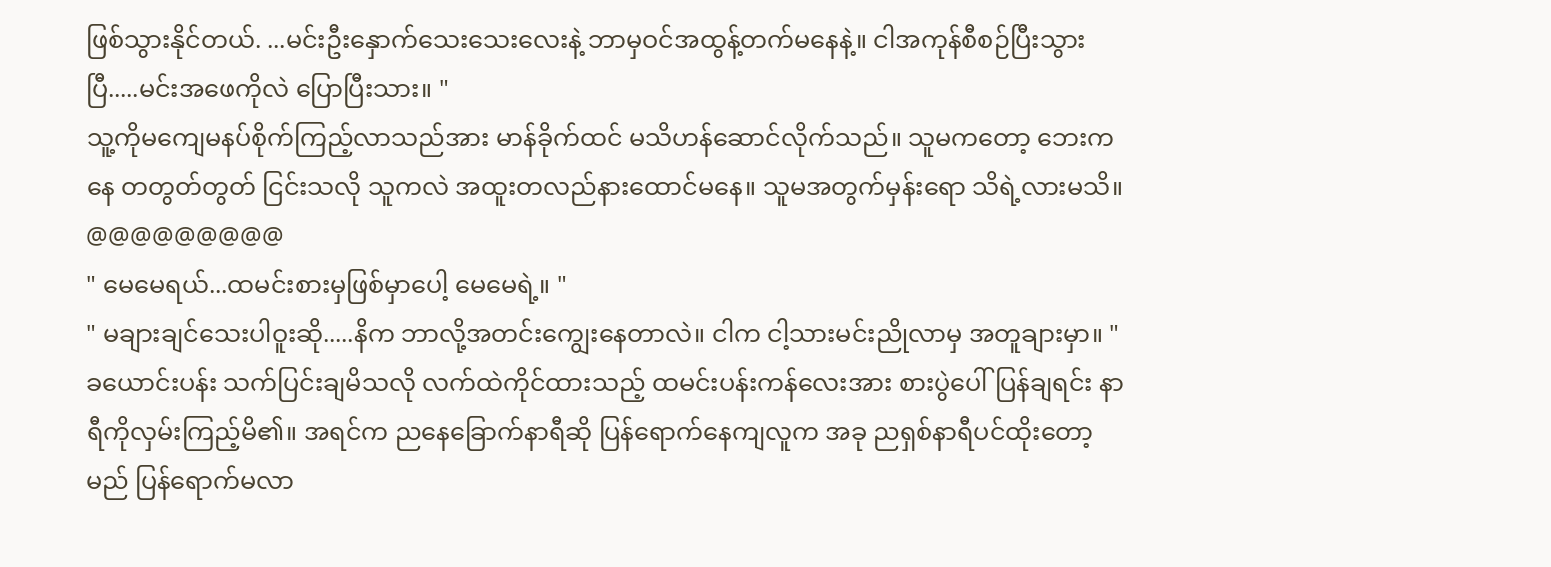ဖြစ်သွားနိုင်တယ်. ...မင်းဦးနှောက်သေးသေးလေးနဲ့ ဘာမှဝင်အထွန့်တက်မနေနဲ့။ ငါအကုန်စီစဉ်ပြီးသွားပြီ.....မင်းအဖေကိုလဲ ပြောပြီးသား။ "
သူ့ကိုမကျေမနပ်စိုက်ကြည့်လာသည်အား မာန်ခိုက်ထင် မသိဟန်ဆောင်လိုက်သည်။ သူမကတော့ ဘေးကနေ တတွတ်တွတ် ငြင်းသလို သူကလဲ အထူးတလည်နားထောင်မနေ။ သူမအတွက်မှန်းရော သိရဲ့လားမသိ။
@@@@@@@@@
" မေမေရယ်...ထမင်းစားမှဖြစ်မှာပေါ့ မေမေရဲ့။ "
" မချားချင်သေးပါဝူးဆို.....နိက ဘာလို့အတင်းကျွေးနေတာလဲ။ ငါက ငါ့သားမင်းညိုလာမှ အတူချားမှာ။ "
ခယောင်းပန်း သက်ပြင်းချမိသလို လက်ထဲကိုင်ထားသည့် ထမင်းပန်းကန်လေးအား စားပွဲပေါ်ပြန်ချရင်း နာရီကိုလှမ်းကြည့်မိ၏။ အရင်က ညနေခြောက်နာရီဆို ပြန်ရောက်နေကျလူက အခု ညရှစ်နာရီပင်ထိုးတော့မည် ပြန်ရောက်မလာ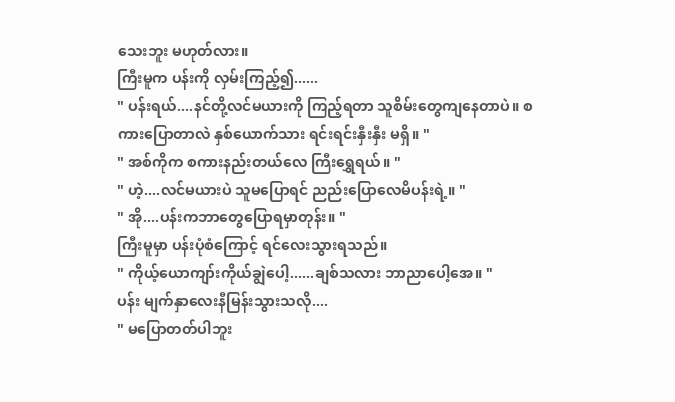သေးဘူး မဟုတ်လား။
ကြီးမူက ပန်းကို လှမ်းကြည့်၍......
" ပန်းရယ်....နင်တို့လင်မယားကို ကြည့်ရတာ သူစိမ်းတွေကျနေတာပဲ။ စကားပြောတာလဲ နှစ်ယောက်သား ရင်းရင်းနှီးနှီး မရှိ။ "
" အစ်ကိုက စကားနည်းတယ်လေ ကြီးရွှေရယ်။ "
" ဟဲ့....လင်မယားပဲ သူမပြောရင် ညည်းပြောလေမိပန်းရဲ့။ "
" အို....ပန်းကဘာတွေပြောရမှာတုန်း။ "
ကြီးမူမှာ ပန်းပုံစံကြောင့် ရင်လေးသွားရသည်။
" ကိုယ့်ယောကျာ်းကိုယ်ချွဲပေါ့......ချစ်သလား ဘာညာပေါ့အေ။ "
ပန်း မျက်နှာလေးနီမြန်းသွားသလို....
" မပြောတတ်ပါဘူး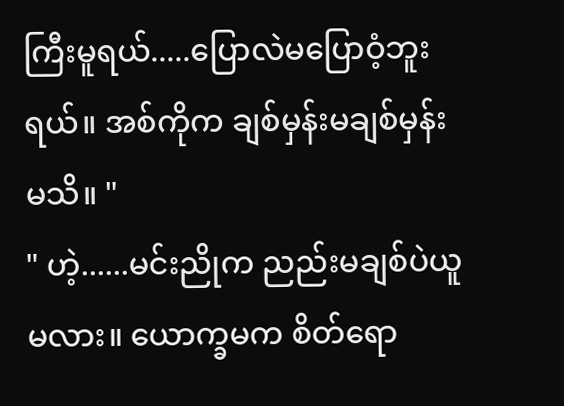ကြီးမူရယ်.....ပြောလဲမပြောဝံ့ဘူးရယ်။ အစ်ကိုက ချစ်မှန်းမချစ်မှန်းမသိ။ "
" ဟဲ့......မင်းညိုက ညည်းမချစ်ပဲယူမလား။ ယောက္ခမက စိတ်ရော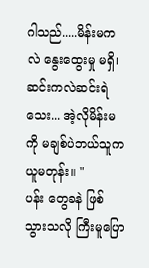ဂါသည်.....မိန်းမကလဲ နွေးထွေးမှု မရှိ၊ ဆင်းကလဲဆင်းရဲသေး... အဲ့လိုမိန်းမကို မချစ်ပဲဘယ်သူကယူမတုန်း။ "
ပန်း တွေခနဲ ဖြစ်သွားသလို ကြီးမူပြော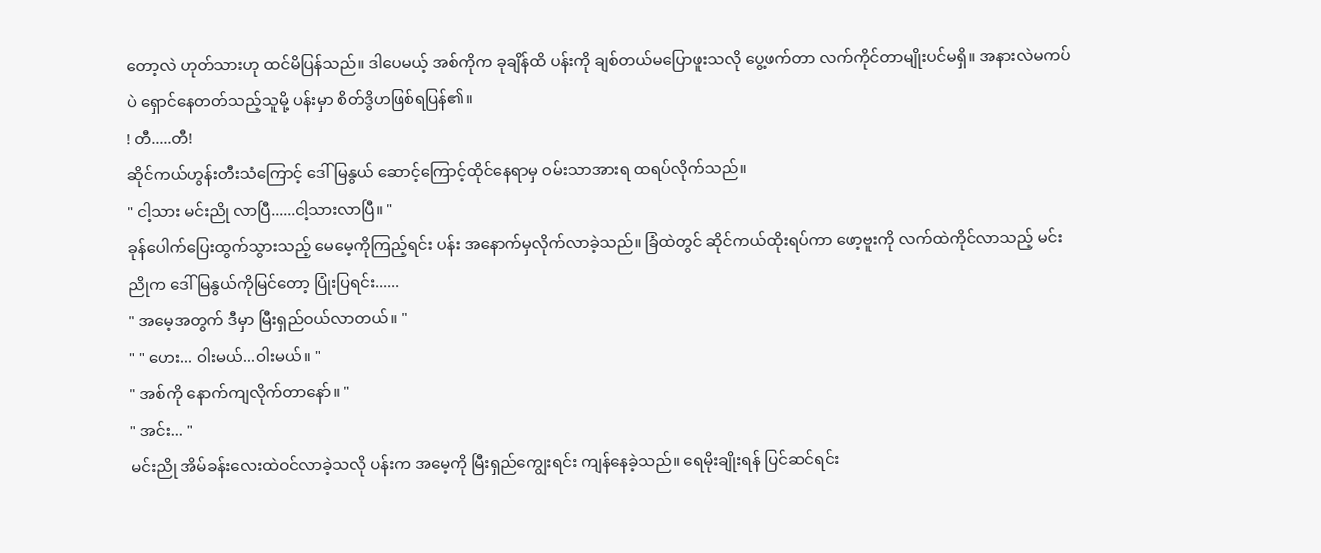တော့လဲ ဟုတ်သားဟု ထင်မိပြန်သည်။ ဒါပေမယ့် အစ်ကိုက ခုချိန်ထိ ပန်းကို ချစ်တယ်မပြောဖူးသလို ပွေ့ဖက်တာ လက်ကိုင်တာမျိုးပင်မရှိ။ အနားလဲမကပ်ပဲ ရှောင်နေတတ်သည့်သူမို့ ပန်းမှာ စိတ်ဒွိဟဖြစ်ရပြန်၏။
! တီ.....တီ!
ဆိုင်ကယ်ဟွန်းတီးသံကြောင့် ဒေါ်မြနွယ် ဆောင့်ကြောင့်ထိုင်နေရာမှ ဝမ်းသာအားရ ထရပ်လိုက်သည်။
" ငါ့သား မင်းညို လာပြီ......ငါ့သားလာပြီ။ "
ခုန်ပေါက်ပြေးထွက်သွားသည့် မေမေ့ကိုကြည့်ရင်း ပန်း အနောက်မှလိုက်လာခဲ့သည်။ ခြံထဲတွင် ဆိုင်ကယ်ထိုးရပ်ကာ ဖော့ဗူးကို လက်ထဲကိုင်လာသည့် မင်းညိုက ဒေါ်မြနွယ်ကိုမြင်တော့ ပြုံးပြရင်း......
" အမေ့အတွက် ဒီမှာ မြီးရှည်ဝယ်လာတယ်။ "
" " ဟေး... ဝါးမယ်...ဝါးမယ်။ "
" အစ်ကို နောက်ကျလိုက်တာနော်။ "
" အင်း... "
မင်းညို အိမ်ခန်းလေးထဲဝင်လာခဲ့သလို ပန်းက အမေ့ကို မြီးရှည်ကျွေးရင်း ကျန်နေခဲ့သည်။ ရေမိုးချိုးရန် ပြင်ဆင်ရင်း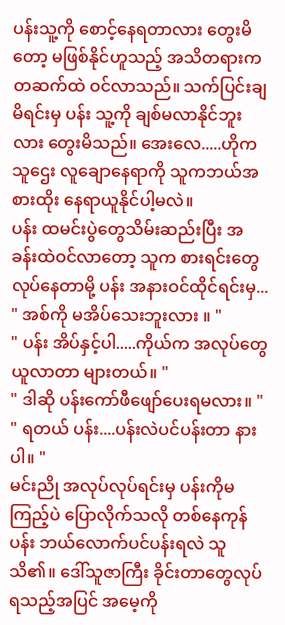ပန်းသူ့ကို စောင့်နေရတာလား တွေးမိတော့ မဖြစ်နိုင်ဟူသည့် အသိတရားက တဆက်ထဲ ဝင်လာသည်။ သက်ပြင်းချမိရင်းမှ ပန်း သူ့ကို ချစ်မလာနိုင်ဘူးလား တွေးမိသည်။ အေးလေ.....ဟိုက သူဌေး လူချောနေရာကို သူကဘယ်အစားထိုး နေရာယူနိုင်ပါ့မလဲ။
ပန်း ထမင်းပွဲတွေသိမ်းဆည်းပြီး အခန်းထဲဝင်လာတော့ သူက စားရင်းတွေလုပ်နေတာမို့ ပန်း အနားဝင်ထိုင်ရင်းမှ...
" အစ်ကို မအိပ်သေးဘူးလား ။ "
" ပန်း အိပ်နှင့်ပါ.....ကိုယ်က အလုပ်တွေယူလာတာ များတယ်။ "
" ဒါဆို ပန်းကော်ဖီဖျော်ပေးရမလား။ "
" ရတယ် ပန်း....ပန်းလဲပင်ပန်းတာ နားပါ။ "
မင်းညို အလုပ်လုပ်ရင်းမှ ပန်းကိုမကြည့်ပဲ ပြောလိုက်သလို တစ်နေကုန် ပန်း ဘယ်လောက်ပင်ပန်းရလဲ သူသိ၏။ ဒေါ်သူဇာကြီး ခိုင်းတာတွေလုပ်ရသည့်အပြင် အမေ့ကို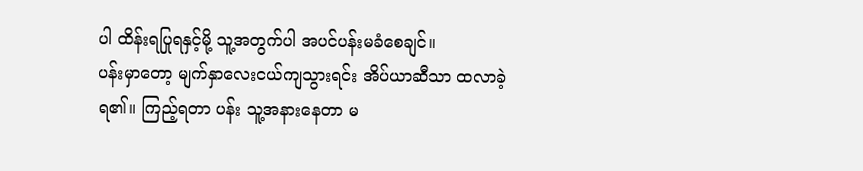ပါ ထိန်းရပြုရနှင့်မို့ သူ့အတွက်ပါ အပင်ပန်းမခံစေချင်။
ပန်းမှာတော့ မျက်နှာလေးငယ်ကျသွားရင်း အိပ်ယာဆီသာ ထလာခဲ့ရ၏။ ကြည့်ရတာ ပန်း သူ့အနားနေတာ မ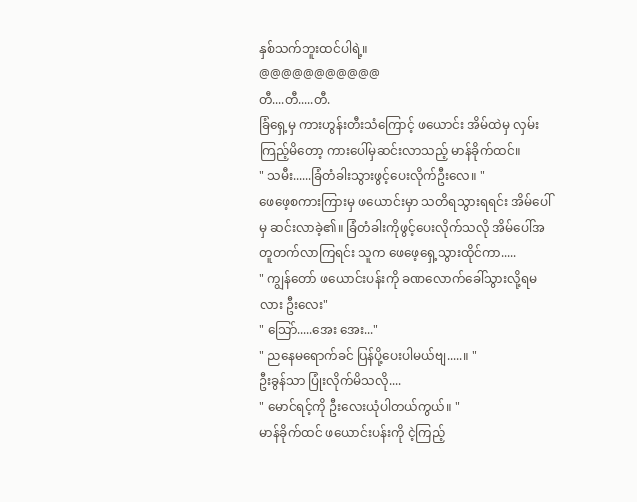နှစ်သက်ဘူးထင်ပါရဲ့။
@@@@@@@@@@@
တီ....တီ.....တီ.
ခြံရှေ့မှ ကားဟွန်းတီးသံကြောင့် ဖယောင်း အိမ်ထဲမှ လှမ်းကြည့်မိတော့ ကားပေါ်မှဆင်းလာသည့် မာန်ခိုက်ထင်။
" သမီး......ခြံတံခါးသွားဖွင့်ပေးလိုက်ဦးလေ။ "
ဖေဖေ့စကားကြားမှ ဖယောင်းမှာ သတိရသွားရရင်း အိမ်ပေါ်မှ ဆင်းလာခဲ့၏။ ခြံတံခါးကိုဖွင့်ပေးလိုက်သလို အိမ်ပေါ်အတူတက်လာကြရင်း သူက ဖေဖေ့ရှေ့သွားထိုင်ကာ.....
" ကျွန်တော် ဖယောင်းပန်းကို ခဏလောက်ခေါ်သွားလို့ရမလား ဦးလေး"
" သြော်.....အေး အေး..."
" ညနေမရောက်ခင် ပြန်ပို့ပေးပါမယ်ဗျ.....။ "
ဦးခွန်သာ ပြုံးလိုက်မိသလို....
" မောင်ရင့်ကို ဦးလေးယုံပါတယ်ကွယ်။ "
မာန်ခိုက်ထင် ဖယောင်းပန်းကို ငဲ့ကြည့်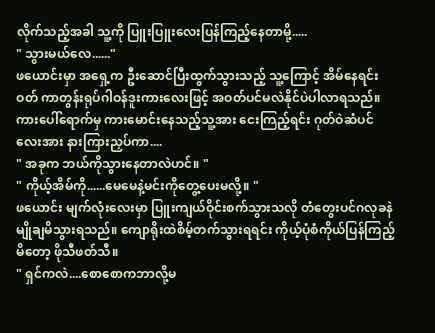လိုက်သည့်အခါ သူ့ကို ပြူးပြူးလေးပြန်ကြည့်နေတာမို့.....
" သွားမယ်လေ......"
ဖယောင်းမှာ အရှေ့က ဦးဆောင်ပြီးထွက်သွားသည့် သူ့ကြောင့် အိမ်နေရင်းဝတ် ကာတွန်းရုပ်ဂါဝန်ဒူးကားလေးဖြင့် အဝတ်ပင်မလဲနိုင်ပဲပါလာရသည်။ ကားပေါ်ရောက်မှ ကားမောင်းနေသည့်သူ့အား ငေးကြည့်ရင်း ဂုတ်ဝဲဆံပင်လေးအား နားကြားညှပ်ကာ....
" အခုက ဘယ်ကိုသွားနေတာလဲဟင်။ "
" ကိုယ့်အိမ်ကို......မေမေနဲ့မင်းကိုတွေ့ပေးမလို့။ "
ဖယောင်း မျက်လုံးလေးမှာ ပြူးကျယ်ဝိုင်းစက်သွားသလို တံတွေးပင်ဂလုခနဲ မျိုချမိသွားရသည်။ ကျောရိုးထဲစိမ့်တက်သွားရရင်း ကိုယ့်ပုံစံကိုယ်ပြန်ကြည့်မိတော့ ဖိုသီဖတ်သီ။
" ရှင်ကလဲ....စောစောကဘာလို့မ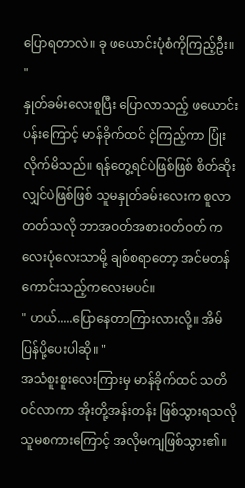ပြောရတာလဲ။ ခု ဖယောင်းပုံစံကိုကြည့်ဦး။ "
နှုတ်ခမ်းလေးစူပြီး ပြောလာသည့် ဖယောင်းပန်းကြောင့် မာန်ခိုက်ထင် ငဲ့ကြည့်ကာ ပြုံးလိုက်မိသည်။ ရန်တွေ့ရင်ပဲဖြစ်ဖြစ် စိတ်ဆိုးလျှင်ပဲဖြစ်ဖြစ် သူမနှုတ်ခမ်းလေးက စူလာတတ်သလို ဘာအဝတ်အစားဝတ်ဝတ် ကလေးပုံလေးသာမို့ ချစ်စရာတော့ အင်မတန်ကောင်းသည့်ကလေးမပင်။
" ဟယ်.....ပြောနေတာကြားလားလို့။ အိမ်ပြန်ပို့ပေးပါဆို။ "
အသံစူးစူးလေးကြားမှ မာန်ခိုက်ထင် သတိဝင်လာကာ အိုးတို့အန်းတန်း ဖြစ်သွားရသလို သူမစကားကြောင့် အလိုမကျဖြစ်သွား၏။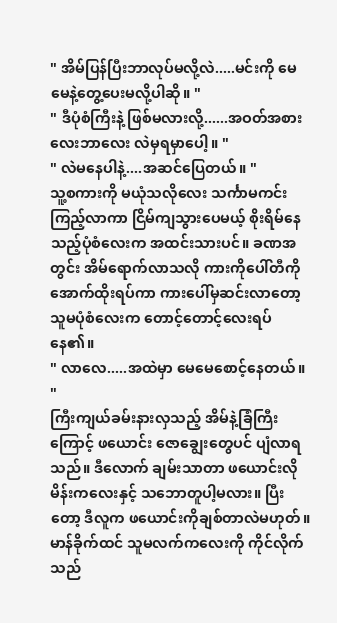" အိမ်ပြန်ပြီးဘာလုပ်မလို့လဲ.....မင်းကို မေမေနဲ့တွေ့ပေးမလို့ပါဆို။ "
" ဒီပုံစံကြီးနဲ့ ဖြစ်မလားလို့......အဝတ်အစားလေးဘာလေး လဲမှရမှာပေါ့။ "
" လဲမနေပါနဲ့....အဆင်ပြေတယ်။ "
သူ့စကားကို မယုံသလိုလေး သင်္ကာမကင်းကြည့်လာကာ ငြိမ်ကျသွားပေမယ့် စိုးရိမ်နေသည့်ပုံစံလေးက အထင်းသားပင်။ ခဏအတွင်း အိမ်ရောက်လာသလို ကားကိုပေါ်တီကိုအောက်ထိုးရပ်ကာ ကားပေါ်မှဆင်းလာတော့ သူမပုံစံလေးက တောင့်တောင့်လေးရပ်နေ၏။
" လာလေ.....အထဲမှာ မေမေစောင့်နေတယ်။ "
ကြီးကျယ်ခမ်းနားလှသည့် အိမ်နဲ့ခြံကြီးကြောင့် ဖယောင်း ဇောချွေးတွေပင် ပျံလာရသည်။ ဒီလောက် ချမ်းသာတာ ဖယောင်းလိုမိန်းကလေးနှင့် သဘောတူပါ့မလား။ ပြီးတော့ ဒီလူက ဖယောင်းကိုချစ်တာလဲမဟုတ်။
မာန်ခိုက်ထင် သူမလက်ကလေးကို ကိုင်လိုက်သည်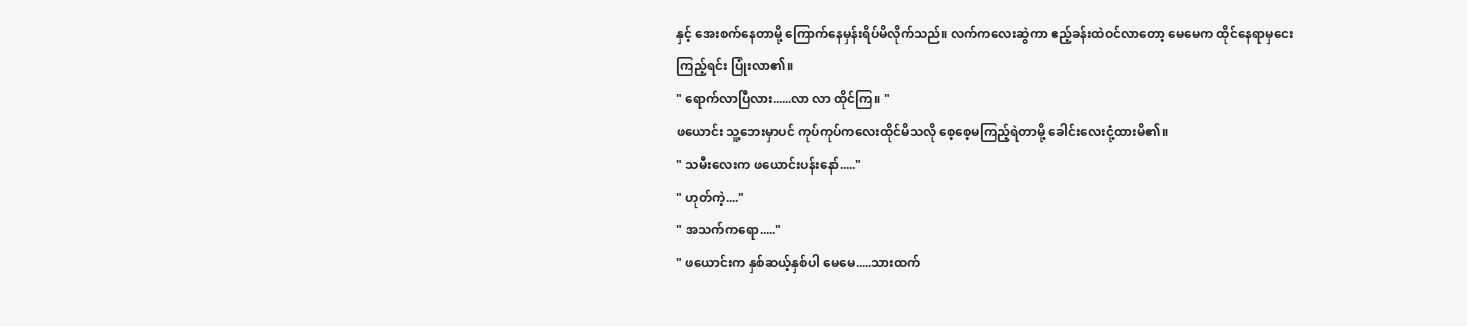နှင့် အေးစက်နေတာမို့ ကြောက်နေမှန်းရိပ်မိလိုက်သည်။ လက်ကလေးဆွဲကာ ဧည့်ခန်းထဲဝင်လာတော့ မေမေက ထိုင်နေရာမှငေးကြည့်ရင်း ပြုံးလာ၏။
" ရောက်လာပြီလား......လာ လာ ထိုင်ကြ။ "
ဖယောင်း သူ့ဘေးမှာပင် ကုပ်ကုပ်ကလေးထိုင်မိသလို စေ့စေ့မကြည့်ရဲတာမို့ ခေါင်းလေးငုံ့ထားမိ၏။
" သမီးလေးက ဖယောင်းပန်းနော်....."
" ဟုတ်ကဲ့...."
" အသက်ကရော....."
" ဖယောင်းက နှစ်ဆယ့်နှစ်ပါ မေမေ.....သားထက်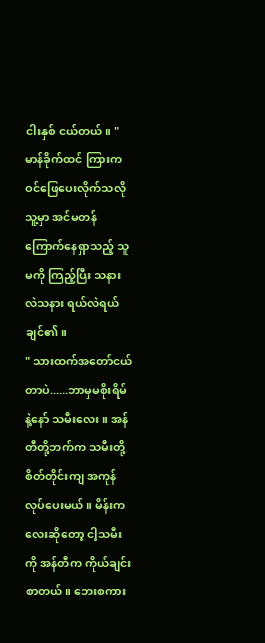ငါးနှစ် ငယ်တယ်။ "
မာန်ခိုက်ထင် ကြားကဝင်ဖြေပေးလိုက်သလို သူ့မှာ အင်မတန်ကြောက်နေရှာသည့် သူမကို ကြည့်ပြီး သနားလဲသနား ရယ်လဲရယ်ချင်၏။
" သားထက်အတော်ငယ်တာပဲ......ဘာမှမစိုးရိမ်နဲ့နော် သမီးလေး။ အန်တီတို့ဘက်က သမီးတို့စိတ်တိုင်းကျ အကုန်လုပ်ပေးမယ် ။ မိန်းကလေးဆိုတော့ ငါ့သမီးကို အန်တီက ကိုယ်ချင်းစာတယ်။ ဘေးစကား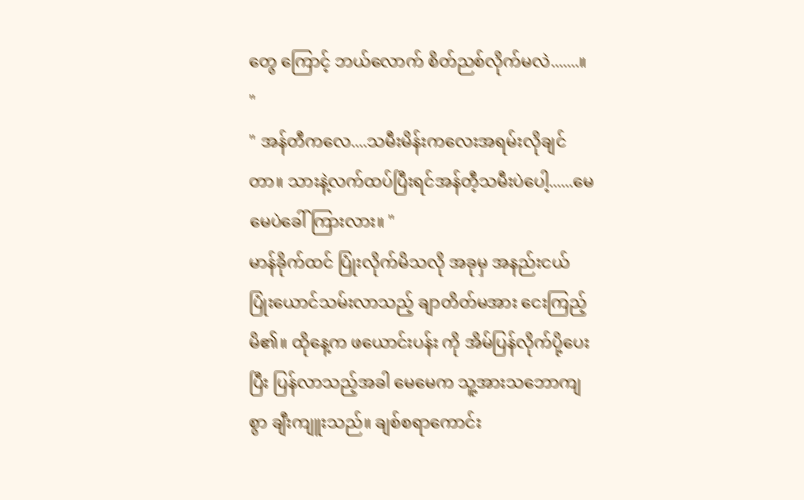တွေ ကြောင့် ဘယ်လောက် စိတ်ညစ်လိုက်မလဲ.......။ "
" အန်တီကလေ....သမီးမိန်းကလေးအရမ်းလိုချင်တာ။ သားနဲ့လက်ထပ်ပြီးရင်အန်တီ့သမီးပဲပေါ့......မေမေပဲခေါ် ကြားလား။ "
မာန်ခိုက်ထင် ပြုံးလိုက်မိသလို အခုမှ အနည်းငယ် ပြုံးယောင်သမ်းလာသည့် ချာတိတ်မအား ငေးကြည့်မိ၏။ ထိုနေ့က ဖယောင်းပန်း ကို အိမ်ပြန်လိုက်ပို့ပေးပြီး ပြန်လာသည့်အခါ မေမေက သူ့အားသဘောကျစွာ ချီးကျူးသည်။ ချစ်စရာကောင်း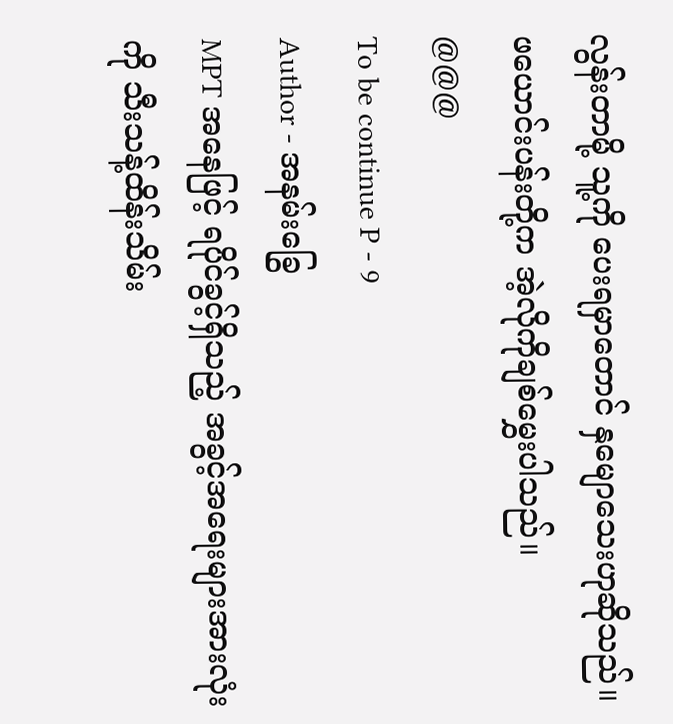လွန်းတာမို့ သူ့ကို ပေးရမှာတောင် နှမျောသေးဟုဆိုသည်။ ဖယောင်းပန်းတို့က အဲ့လိုကိုချစ်မွှေးပါသည်။
@@@
To be continue P - 9
Author - အနမ်းခြွေ
MPT အနေဖြင့် ရပိုင်ခွင့်ရှိသည့် အခွင့်အရေးများအားလုံးကို သီးသန့်ထိန်းသိမ်း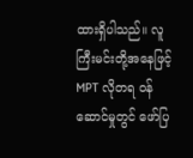ထားရှိပါသည်။ လူကြီးမင်းတို့အနေဖြင့် MPT လိုတရ ဝန်ဆောင်မှုတွင် ဖော်ပြ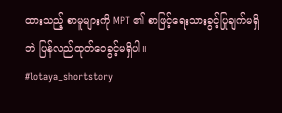ထားသည့် စာမူများကို MPT ၏ စာဖြင့်ရေးသားခွင့်ပြုချက်မရှိဘဲ ပြန်လည်ထုတ်ဝေခွင့်မရှိပါ။
#lotaya_shortstory